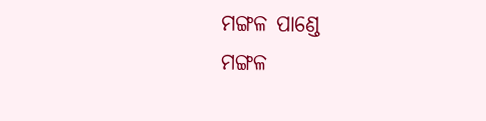ମଙ୍ଗଳ ପାଣ୍ଡେ
ମଙ୍ଗଳ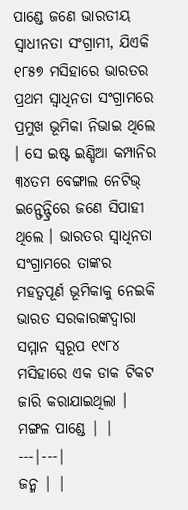ପାଣ୍ଡେ ଜଣେ ଭାରତୀୟ ସ୍ୱାଧୀନତା ସଂଗ୍ରାମୀ, ଯିଏକି ୧୮୫୭ ମସିହାରେ ଭାରତର ପ୍ରଥମ ସ୍ୱାଧିନତା ସଂଗ୍ରାମରେ ପ୍ରମୁଖ ଭୂମିକା ନିଭାଇ ଥିଲେ । ସେ ଇଷ୍ଟ ଇଣ୍ଡିଆ କମ୍ପାନିର ୩୪ତମ ବେଙ୍ଗାଲ ନେଟିଭ୍ ଇନ୍ଫେନ୍ଟ୍ରିରେ ଜଣେ ସିପାହୀ ଥିଲେ । ଭାରତର ସ୍ୱାଧିନତା ସଂଗ୍ରାମରେ ତାଙ୍କର ମହତ୍ୱପୂର୍ଣ ଭୂମିକାକୁ ନେଇକି ଭାରତ ସରକାରଙ୍କଦ୍ୱାରା ସମ୍ମାନ ସ୍ୱରୂପ ୧୯୮୪ ମସିହାରେ ଏକ ଡାକ ଟିକଟ ଜାରି କରାଯାଇଥିଲା ।
ମଙ୍ଗଳ ପାଣ୍ଡେ | |
---|---|
ଜନ୍ମ | |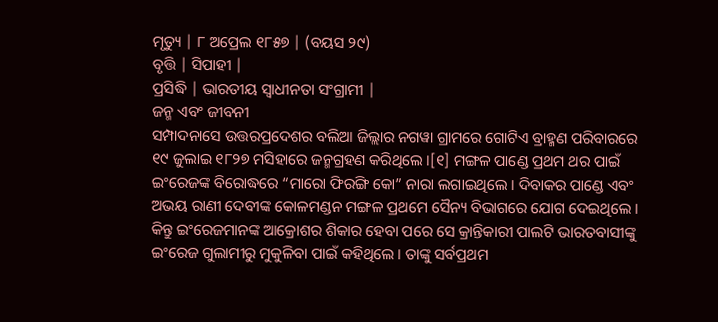ମୃତ୍ୟୁ | ୮ ଅପ୍ରେଲ ୧୮୫୭ | (ବୟସ ୨୯)
ବୃତ୍ତି | ସିପାହୀ |
ପ୍ରସିଦ୍ଧି | ଭାରତୀୟ ସ୍ୱାଧୀନତା ସଂଗ୍ରାମୀ |
ଜନ୍ମ ଏବଂ ଜୀବନୀ
ସମ୍ପାଦନାସେ ଉତ୍ତରପ୍ରଦେଶର ବଲିଆ ଜିଲ୍ଲାର ନଗୱା ଗ୍ରାମରେ ଗୋଟିଏ ବ୍ରାହ୍ମଣ ପରିବାରରେ ୧୯ ଜୁଲାଇ ୧୮୨୭ ମସିହାରେ ଜନ୍ମଗ୍ରହଣ କରିଥିଲେ ।[୧] ମଙ୍ଗଳ ପାଣ୍ଡେ ପ୍ରଥମ ଥର ପାଇଁ ଇଂରେଜଙ୍କ ବିରୋଦ୍ଧରେ “ମାରୋ ଫିରଙ୍ଗି କୋ” ନାରା ଲଗାଇଥିଲେ । ଦିବାକର ପାଣ୍ଡେ ଏବଂ ଅଭୟ ରାଣୀ ଦେବୀଙ୍କ କୋଳମଣ୍ଡନ ମଙ୍ଗଳ ପ୍ରଥମେ ସୈନ୍ୟ ବିଭାଗରେ ଯୋଗ ଦେଇଥିଲେ । କିନ୍ତୁ ଇଂରେଜମାନଙ୍କ ଆକ୍ରୋଶର ଶିକାର ହେବା ପରେ ସେ କ୍ରାନ୍ତିକାରୀ ପାଲଟି ଭାରତବାସୀଙ୍କୁ ଇଂରେଜ ଗୁଲାମୀରୁ ମୁକୁଳିବା ପାଇଁ କହିଥିଲେ । ତାଙ୍କୁ ସର୍ବପ୍ରଥମ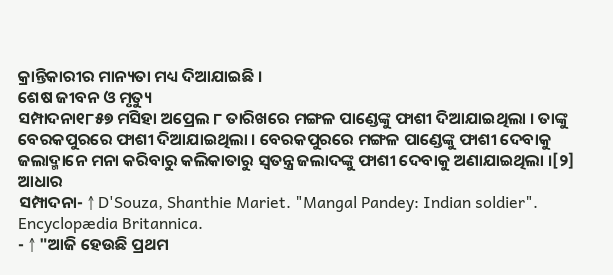କ୍ରାନ୍ତିକାରୀର ମାନ୍ୟତା ମଧ୍ୟ ଦିଆଯାଇଛି ।
ଶେଷ ଜୀବନ ଓ ମୃତ୍ୟୁ
ସମ୍ପାଦନା୧୮୫୭ ମସିହା ଅପ୍ରେଲ ୮ ତାରିଖରେ ମଙ୍ଗଳ ପାଣ୍ଡେଙ୍କୁ ଫାଶୀ ଦିଆଯାଇଥିଲା । ତାଙ୍କୁ ବେରକପୁରରେ ଫାଶୀ ଦିଆଯାଇଥିଲା । ବେରକପୁରରେ ମଙ୍ଗଳ ପାଣ୍ଡେଙ୍କୁ ଫାଶୀ ଦେବାକୁ ଜଲାଦ୍ମାନେ ମନା କରିବାରୁ କଲିକାତାରୁ ସ୍ୱତନ୍ତ୍ର ଜଲାଦଙ୍କୁ ଫାଶୀ ଦେବାକୁ ଅଣାଯାଇଥିଲା ।[୨]
ଆଧାର
ସମ୍ପାଦନା- ↑ D'Souza, Shanthie Mariet. "Mangal Pandey: Indian soldier". Encyclopædia Britannica.
- ↑ "ଆଜି ହେଉଛି ପ୍ରଥମ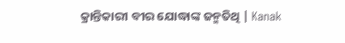କ୍ରାନ୍ତିକାରୀ ବୀର ଯୋଦ୍ଧାଙ୍କ ଜନ୍ମତିଥି | Kanak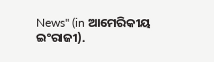News" (in ଆମେରିକୀୟ ଇଂରାଜୀ).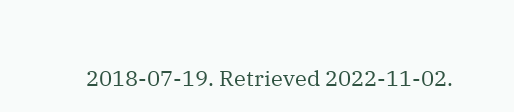2018-07-19. Retrieved 2022-11-02.